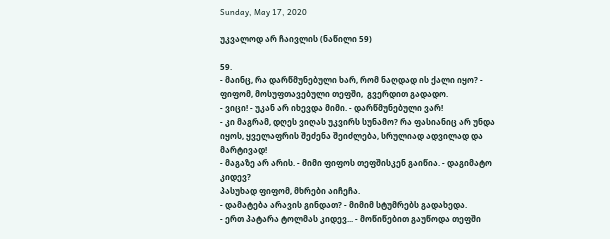Sunday, May 17, 2020

უკვალოდ არ ჩაივლის (ნაწილი 59)

59.
- მაინც, რა დარწმუნებული ხარ, რომ ნაღდად ის ქალი იყო? - ფიფომ, მოსუფთავებული თეფში,  გვერდით გადადო.
- ვიცი! - უკან არ იხევდა მიმი. - დარწმუნებული ვარ!
- კი მაგრამ, დღეს ვიღას უკვირს სუნამო? რა ფასიანიც არ უნდა იყოს, ყველაფრის შეძენა შეიძლება, სრულიად ადვილად და მარტივად!
- მაგაზე არ არის. - მიმი ფიფოს თეფშისკენ გაიწია. - დაგიმატო კიდევ?
პასუხად ფიფომ, მხრები აიჩეჩა.
- დამატება არავის გინდათ? - მიმიმ სტუმრებს გადახედა.
- ერთ პატარა ტოლმას კიდევ... - მოწიწებით გაუწოდა თეფში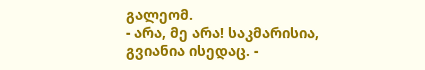გალეომ.
- არა, მე არა! საკმარისია, გვიანია ისედაც. -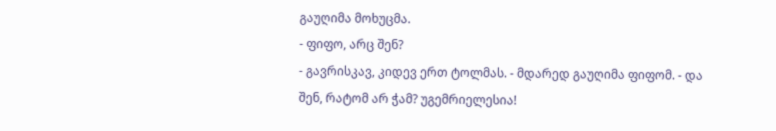გაუღიმა მოხუცმა.
- ფიფო, არც შენ?
- გავრისკავ, კიდევ ერთ ტოლმას. - მდარედ გაუღიმა ფიფომ. - და შენ, რატომ არ ჭამ? უგემრიელესია!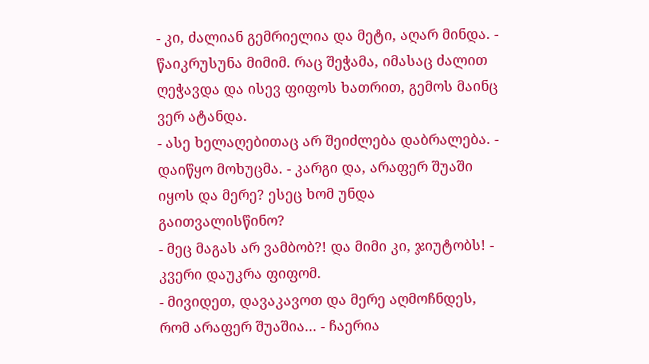- კი, ძალიან გემრიელია და მეტი, აღარ მინდა. - წაიკრუსუნა მიმიმ. რაც შეჭამა, იმასაც ძალით ღეჭავდა და ისევ ფიფოს ხათრით, გემოს მაინც ვერ ატანდა.
- ასე ხელაღებითაც არ შეიძლება დაბრალება. - დაიწყო მოხუცმა. - კარგი და, არაფერ შუაში იყოს და მერე? ესეც ხომ უნდა გაითვალისწინო?
- მეც მაგას არ ვამბობ?! და მიმი კი, ჯიუტობს! - კვერი დაუკრა ფიფომ.
- მივიდეთ, დავაკავოთ და მერე აღმოჩნდეს, რომ არაფერ შუაშია... - ჩაერია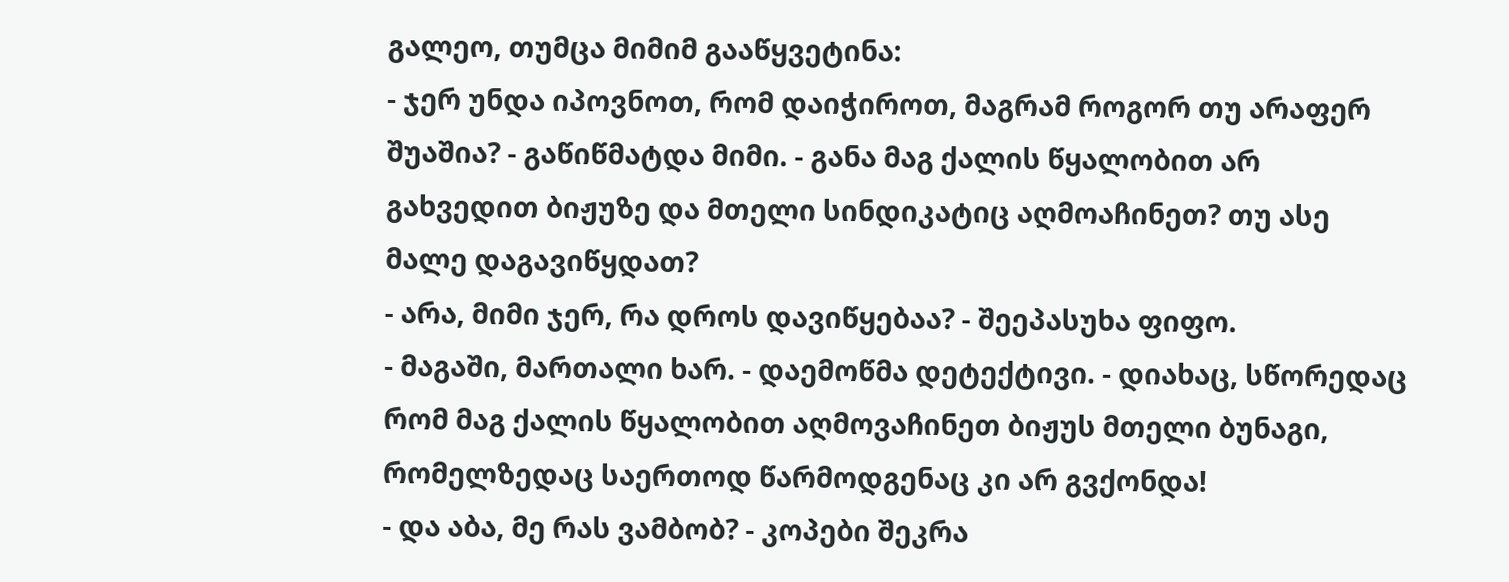გალეო, თუმცა მიმიმ გააწყვეტინა:
- ჯერ უნდა იპოვნოთ, რომ დაიჭიროთ, მაგრამ როგორ თუ არაფერ შუაშია? - გაწიწმატდა მიმი. - განა მაგ ქალის წყალობით არ გახვედით ბიჟუზე და მთელი სინდიკატიც აღმოაჩინეთ? თუ ასე მალე დაგავიწყდათ?
- არა, მიმი ჯერ, რა დროს დავიწყებაა? - შეეპასუხა ფიფო.
- მაგაში, მართალი ხარ. - დაემოწმა დეტექტივი. - დიახაც, სწორედაც რომ მაგ ქალის წყალობით აღმოვაჩინეთ ბიჟუს მთელი ბუნაგი, რომელზედაც საერთოდ წარმოდგენაც კი არ გვქონდა!
- და აბა, მე რას ვამბობ? - კოპები შეკრა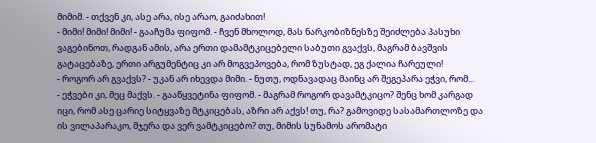მიმიმ. - თქვენ კი, ასე არა, ისე არაო, გაიძახით!
- მიმი! მიმი! მიმი! - გააჩუმა ფიფომ. - ჩვენ მხოლოდ, მას ნარკობიზნესზე შეიძლება პასუხი ვაგებინოთ, რადგან ამის, არა ერთი დამამტკიცებელი საბუთი გვაქვს, მაგრამ ბავშვის გატაცებაზე, ერთი არგუმენტიც კი არ მოგვეპოვება, რომ ზუსტად, ეგ ქალია ჩარეული!
- როგორ არ გვაქვს? - უკან არ იხევდა მიმი. - ნუთუ, ოდნავადაც მაინც არ შეგეპარა ეჭვი, რომ...
- ეჭვები კი, მეც მაქვს. - გააწყვეტინა ფიფომ. - მაგრამ როგორ დავამტკიცო? შენც ხომ კარგად იცი, რომ ასე ცარიე სიტყვაზე მტკიცებას, აზრი არ აქვს! თუ, რა? გამოვიდე სასამართლოზე და ის ვილაპარაკო, მჯერა და ვერ ვამტკიცებო? თუ, მიმის სუნამოს არომატი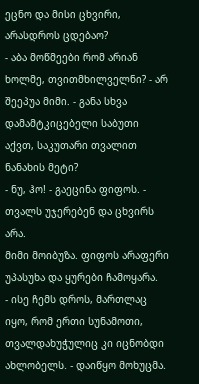ეცნო და მისი ცხვირი, არასდროს ცდებაო?
- აბა მოწმეები რომ არიან ხოლმე, თვითმხილველნი? - არ შეეპუა მიმი. - განა სხვა დამამტკიცებელი საბუთი აქვთ, საკუთარი თვალით ნანახის მეტი?
- ნუ, ჰო! - გაეცინა ფიფოს. - თვალს უჯერებენ და ცხვირს არა.
მიმი მოიბუზა. ფიფოს არაფერი უპასუხა და ყურები ჩამოყარა.
- ისე ჩემს დროს, მართლაც იყო, რომ ერთი სუნამოთი, თვალდახუჭულიც კი იცნობდი ახლობელს. - დაიწყო მოხუცმა.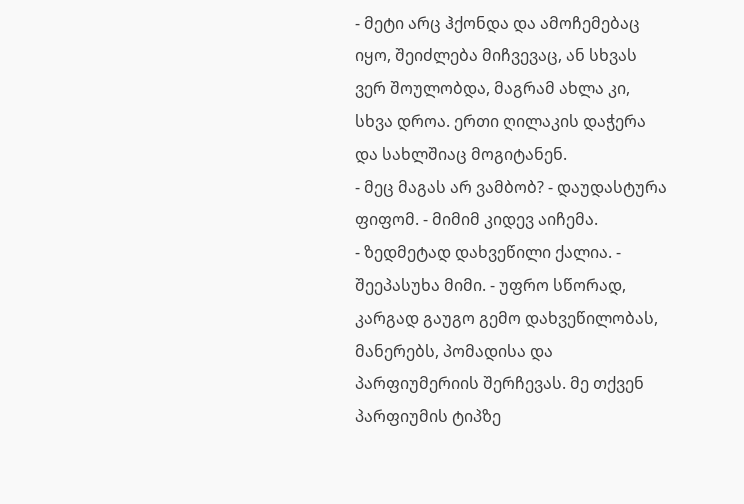- მეტი არც ჰქონდა და ამოჩემებაც იყო, შეიძლება მიჩვევაც, ან სხვას ვერ შოულობდა, მაგრამ ახლა კი, სხვა დროა. ერთი ღილაკის დაჭერა და სახლშიაც მოგიტანენ.
- მეც მაგას არ ვამბობ? - დაუდასტურა ფიფომ. - მიმიმ კიდევ აიჩემა.
- ზედმეტად დახვეწილი ქალია. - შეეპასუხა მიმი. - უფრო სწორად, კარგად გაუგო გემო დახვეწილობას, მანერებს, პომადისა და პარფიუმერიის შერჩევას. მე თქვენ პარფიუმის ტიპზე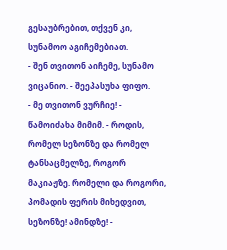გესაუბრებით, თქვენ კი, სუნამოო აგიჩემებიათ.
- შენ თვითონ აიჩემე, სუნამო ვიცანიო. - შეეპასუხა ფიფო.
- მე თვითონ ვურჩიე! - წამოიძახა მიმიმ. - როდის, რომელ სეზონზე და რომელ ტანსაცმელზე, როგორ მაკიაჟზე. რომელი და როგორი, პომადის ფერის მიხედვით, სეზონზე! ამინდზე! -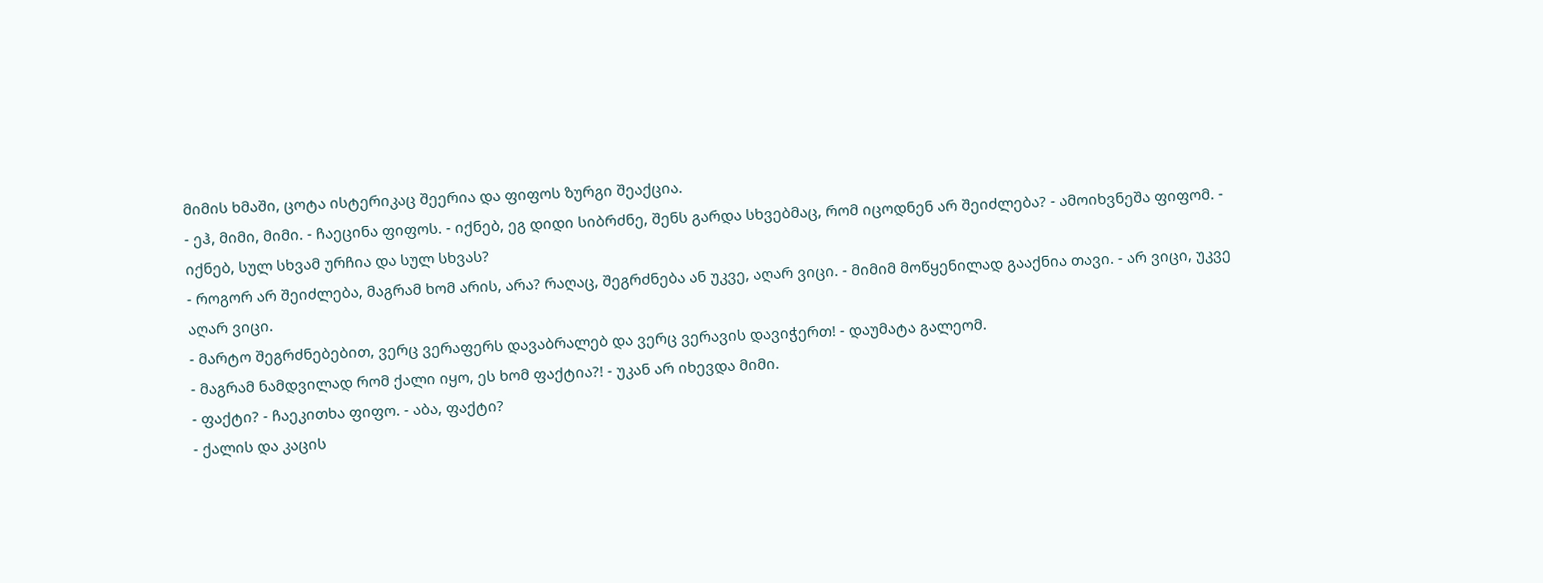მიმის ხმაში, ცოტა ისტერიკაც შეერია და ფიფოს ზურგი შეაქცია.
- ეჰ, მიმი, მიმი. - ჩაეცინა ფიფოს. - იქნებ, ეგ დიდი სიბრძნე, შენს გარდა სხვებმაც, რომ იცოდნენ არ შეიძლება? - ამოიხვნეშა ფიფომ. - იქნებ, სულ სხვამ ურჩია და სულ სხვას?
- როგორ არ შეიძლება, მაგრამ ხომ არის, არა? რაღაც, შეგრძნება ან უკვე, აღარ ვიცი. - მიმიმ მოწყენილად გააქნია თავი. - არ ვიცი, უკვე აღარ ვიცი.
- მარტო შეგრძნებებით, ვერც ვერაფერს დავაბრალებ და ვერც ვერავის დავიჭერთ! - დაუმატა გალეომ.
- მაგრამ ნამდვილად რომ ქალი იყო, ეს ხომ ფაქტია?! - უკან არ იხევდა მიმი.
- ფაქტი? - ჩაეკითხა ფიფო. - აბა, ფაქტი?
- ქალის და კაცის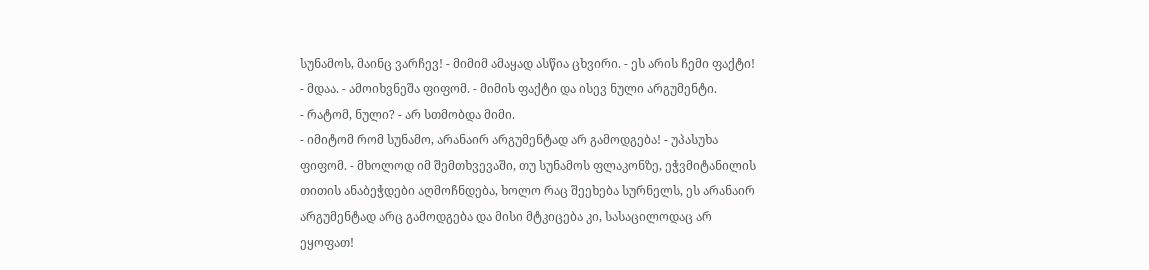სუნამოს, მაინც ვარჩევ! - მიმიმ ამაყად ასწია ცხვირი. - ეს არის ჩემი ფაქტი!
- მდაა. - ამოიხვნეშა ფიფომ. - მიმის ფაქტი და ისევ ნული არგუმენტი.
- რატომ, ნული? - არ სთმობდა მიმი.
- იმიტომ რომ სუნამო, არანაირ არგუმენტად არ გამოდგება! - უპასუხა ფიფომ. - მხოლოდ იმ შემთხვევაში, თუ სუნამოს ფლაკონზე, ეჭვმიტანილის თითის ანაბეჭდები აღმოჩნდება, ხოლო რაც შეეხება სურნელს, ეს არანაირ არგუმენტად არც გამოდგება და მისი მტკიცება კი, სასაცილოდაც არ ეყოფათ!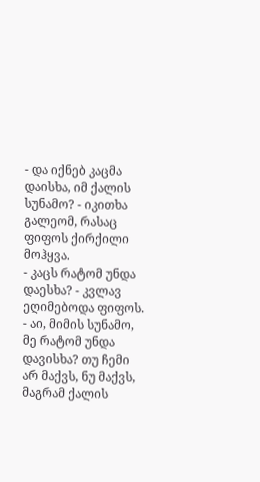- და იქნებ კაცმა დაისხა, იმ ქალის სუნამო? - იკითხა გალეომ, რასაც ფიფოს ქირქილი მოჰყვა.
- კაცს რატომ უნდა დაესხა? - კვლავ ეღიმებოდა ფიფოს. - აი, მიმის სუნამო, მე რატომ უნდა დავისხა? თუ ჩემი არ მაქვს, ნუ მაქვს, მაგრამ ქალის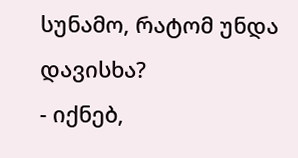სუნამო, რატომ უნდა დავისხა?
- იქნებ,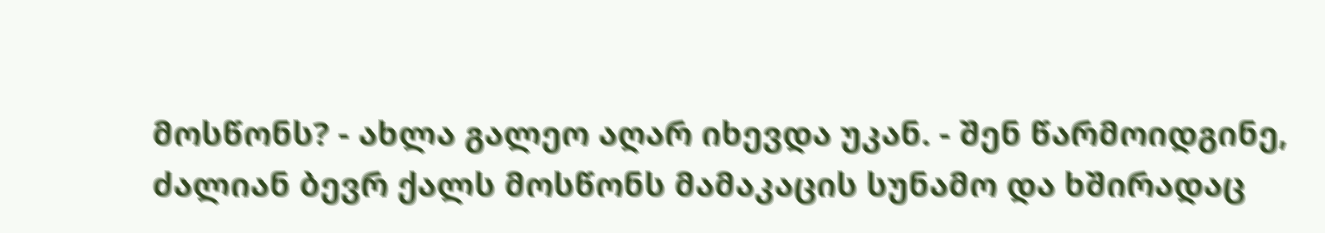მოსწონს? - ახლა გალეო აღარ იხევდა უკან. - შენ წარმოიდგინე, ძალიან ბევრ ქალს მოსწონს მამაკაცის სუნამო და ხშირადაც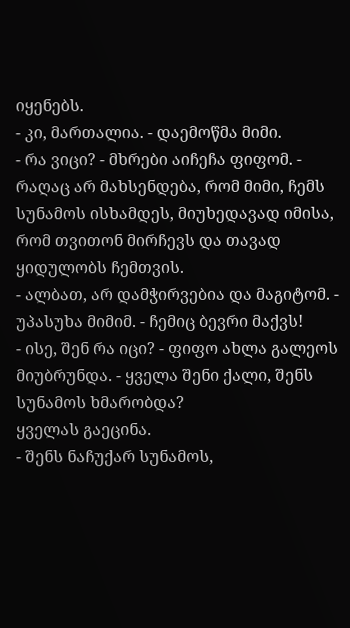იყენებს.
- კი, მართალია. - დაემოწმა მიმი.
- რა ვიცი? - მხრები აიჩეჩა ფიფომ. - რაღაც არ მახსენდება, რომ მიმი, ჩემს სუნამოს ისხამდეს, მიუხედავად იმისა, რომ თვითონ მირჩევს და თავად ყიდულობს ჩემთვის.
- ალბათ, არ დამჭირვებია და მაგიტომ. - უპასუხა მიმიმ. - ჩემიც ბევრი მაქვს!
- ისე, შენ რა იცი? - ფიფო ახლა გალეოს მიუბრუნდა. - ყველა შენი ქალი, შენს სუნამოს ხმარობდა?
ყველას გაეცინა.
- შენს ნაჩუქარ სუნამოს,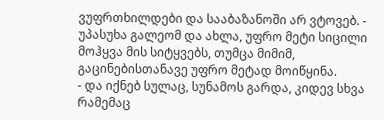ვუფრთხილდები და სააბაზანოში არ ვტოვებ. - უპასუხა გალეომ და ახლა, უფრო მეტი სიცილი მოჰყვა მის სიტყვებს, თუმცა მიმიმ, გაცინებისთანავე უფრო მეტად მოიწყინა.
- და იქნებ სულაც, სუნამოს გარდა, კიდევ სხვა რამემაც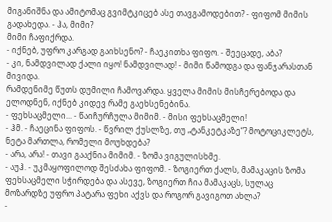მიგანიშნა და ამიტომაც გვიმტკიცებ ასე თავგამოდებით? - ფიფომ მიმის გადახედა. - ჰა, მიმი?
მიმი ჩაფიქრდა.
- იქნებ, უფრო კარგად გაიხსენო? - ჩაეკითხა ფიფო. - შეეცადე, აბა?
- კი, ნამდვილად ქალი იყო! ნამდვილად! - მიმი წამოდგა და ფანჯარასთან მივიდა.
რამდენიმე წუთს დუმილი ჩამოვარდა. ყველა მიმის მისჩერებოდა და ელოდნენ, იქნებ კიდევ რამე გაეხსენებინა.
- ფეხსაცმელი... - წაიჩურჩულა მიმიმ. - მისი ფეხსაცმელი!
- ჰმ. - ჩაეცინა ფიფოს. - წვრილ ქუსლზე, თუ „ტანკეტკაზე“? მოტოციკლეტს, ნეტა მართლა, რომელი მოუხდება?
- არა, არა! - თავი გააქნია მიმიმ. - ზომა ვიგულისხმე.
- აუჰ. - უკმაყოფილოდ შესძახა ფიფომ. - ზოგიერთ ქალს, მამაკაცის ზომა ფეხსაცმელი სჭირდება და ასევე, ზოგიერთ ჩია მამაკაცს, სულაც მოზარდზე უფრო პატარა ფეხი აქვს და როგორ გავიგოთ ახლა?
-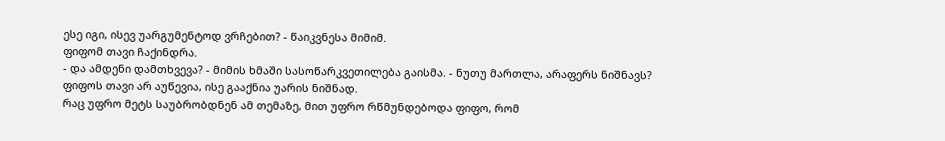ესე იგი, ისევ უარგუმენტოდ ვრჩებით? - წაიკვნესა მიმიმ.
ფიფომ თავი ჩაქინდრა.
- და ამდენი დამთხვევა? - მიმის ხმაში სასოწარკვეთილება გაისმა. - ნუთუ მართლა, არაფერს ნიშნავს?
ფიფოს თავი არ აუწევია, ისე გააქნია უარის ნიშნად.
რაც უფრო მეტს საუბრობდნენ ამ თემაზე, მით უფრო რწმუნდებოდა ფიფო, რომ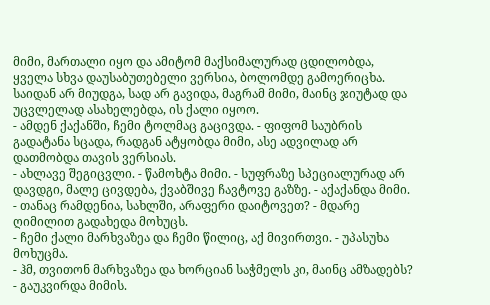მიმი, მართალი იყო და ამიტომ მაქსიმალურად ცდილობდა, ყველა სხვა დაუსაბუთებელი ვერსია, ბოლომდე გამოერიცხა. საიდან არ მიუდგა, სად არ გავიდა, მაგრამ მიმი, მაინც ჯიუტად და უცვლელად ასახელებდა, ის ქალი იყოო.
- ამდენ ქაქანში, ჩემი ტოლმაც გაცივდა. - ფიფომ საუბრის გადატანა სცადა, რადგან ატყობდა მიმი, ასე ადვილად არ დათმობდა თავის ვერსიას.
- ახლავე შეგიცვლი. - წამოხტა მიმი. - სუფრაზე სპეციალურად არ დავდგი, მალე ცივდება, ქვაბშივე ჩავტოვე გაზზე. - აქაქანდა მიმი. - თანაც რამდენია, სახლში, არაფერი დაიტოვეთ? - მდარე ღიმილით გადახედა მოხუცს.
- ჩემი ქალი მარხვაზეა და ჩემი წილიც, აქ მივირთვი. - უპასუხა მოხუცმა.
- ჰმ, თვითონ მარხვაზეა და ხორციან საჭმელს კი, მაინც ამზადებს? - გაუკვირდა მიმის.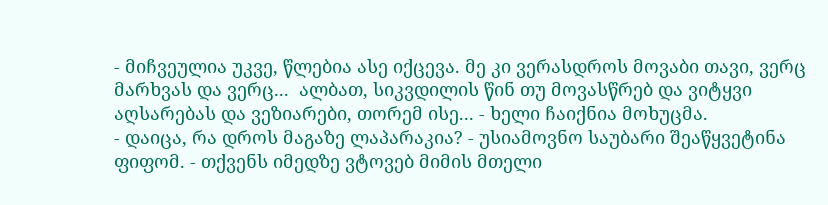- მიჩვეულია უკვე, წლებია ასე იქცევა. მე კი ვერასდროს მოვაბი თავი, ვერც მარხვას და ვერც...  ალბათ, სიკვდილის წინ თუ მოვასწრებ და ვიტყვი აღსარებას და ვეზიარები, თორემ ისე... - ხელი ჩაიქნია მოხუცმა.
- დაიცა, რა დროს მაგაზე ლაპარაკია? - უსიამოვნო საუბარი შეაწყვეტინა ფიფომ. - თქვენს იმედზე ვტოვებ მიმის მთელი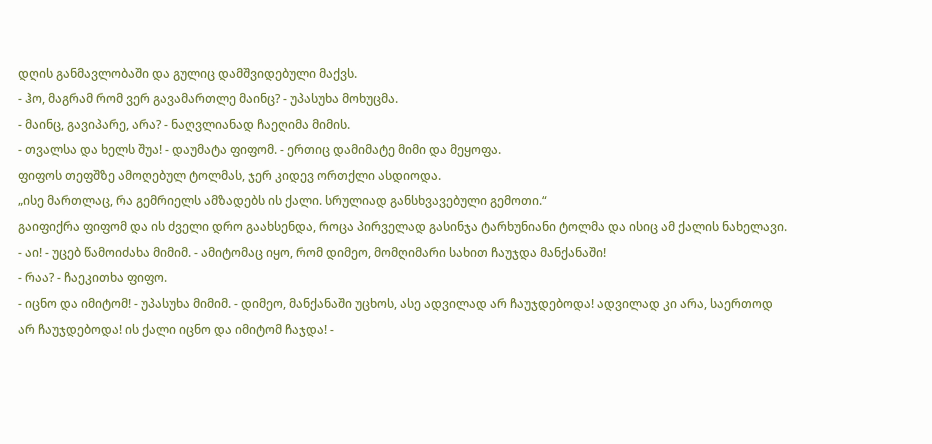დღის განმავლობაში და გულიც დამშვიდებული მაქვს.
- ჰო, მაგრამ რომ ვერ გავამართლე მაინც? - უპასუხა მოხუცმა.
- მაინც, გავიპარე, არა? - ნაღვლიანად ჩაეღიმა მიმის.
- თვალსა და ხელს შუა! - დაუმატა ფიფომ. - ერთიც დამიმატე მიმი და მეყოფა.
ფიფოს თეფშზე ამოღებულ ტოლმას, ჯერ კიდევ ორთქლი ასდიოდა.
„ისე მართლაც, რა გემრიელს ამზადებს ის ქალი. სრულიად განსხვავებული გემოთი.“
გაიფიქრა ფიფომ და ის ძველი დრო გაახსენდა, როცა პირველად გასინჯა ტარხუნიანი ტოლმა და ისიც ამ ქალის ნახელავი.
- აი! - უცებ წამოიძახა მიმიმ. - ამიტომაც იყო, რომ დიმეო, მომღიმარი სახით ჩაუჯდა მანქანაში!
- რაა? - ჩაეკითხა ფიფო.
- იცნო და იმიტომ! - უპასუხა მიმიმ. - დიმეო, მანქანაში უცხოს, ასე ადვილად არ ჩაუჯდებოდა! ადვილად კი არა, საერთოდ არ ჩაუჯდებოდა! ის ქალი იცნო და იმიტომ ჩაჯდა! -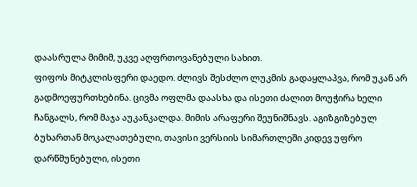დაასრულა მიმიმ, უკვე აღფრთოვანებული სახით.
ფიფოს მიტკლისფერი დაედო. ძლივს შესძლო ლუკმის გადაყლაპვა, რომ უკან არ გადმოეფურთხებინა. ცივმა ოფლმა დაასხა და ისეთი ძალით მოუჭირა ხელი ჩანგალს, რომ მაჯა აუკანკალდა. მიმის არაფერი შეუნიშნავს. აგიზგიზებულ ბუხართან მოკალათებული, თავისი ვერსიის სიმართლეში კიდევ უფრო დარწმუნებული, ისეთი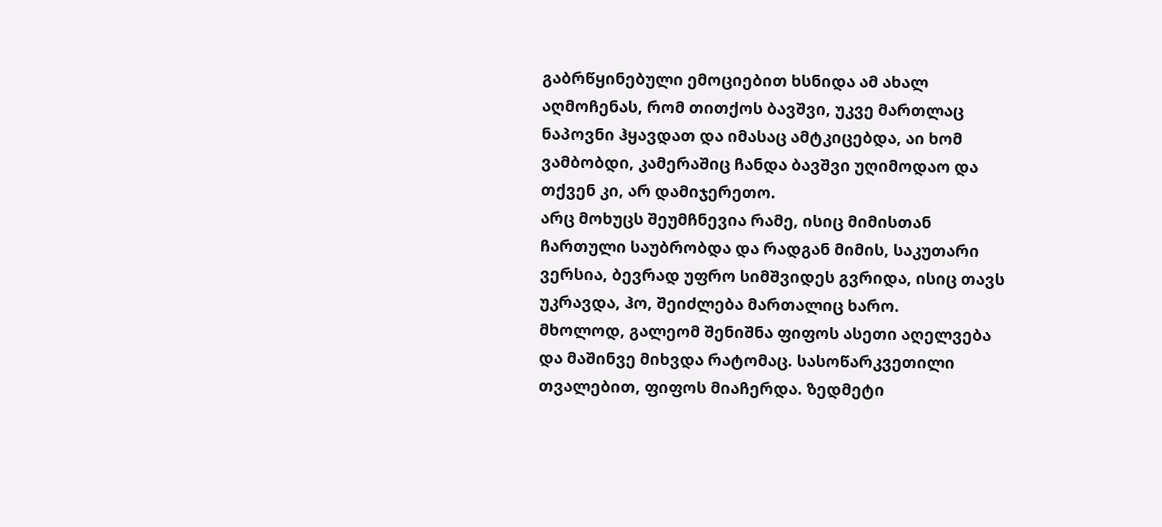გაბრწყინებული ემოციებით ხსნიდა ამ ახალ აღმოჩენას, რომ თითქოს ბავშვი, უკვე მართლაც ნაპოვნი ჰყავდათ და იმასაც ამტკიცებდა, აი ხომ ვამბობდი, კამერაშიც ჩანდა ბავშვი უღიმოდაო და თქვენ კი, არ დამიჯერეთო.
არც მოხუცს შეუმჩნევია რამე, ისიც მიმისთან ჩართული საუბრობდა და რადგან მიმის, საკუთარი ვერსია, ბევრად უფრო სიმშვიდეს გვრიდა, ისიც თავს უკრავდა, ჰო, შეიძლება მართალიც ხარო.
მხოლოდ, გალეომ შენიშნა ფიფოს ასეთი აღელვება და მაშინვე მიხვდა რატომაც. სასოწარკვეთილი თვალებით, ფიფოს მიაჩერდა. ზედმეტი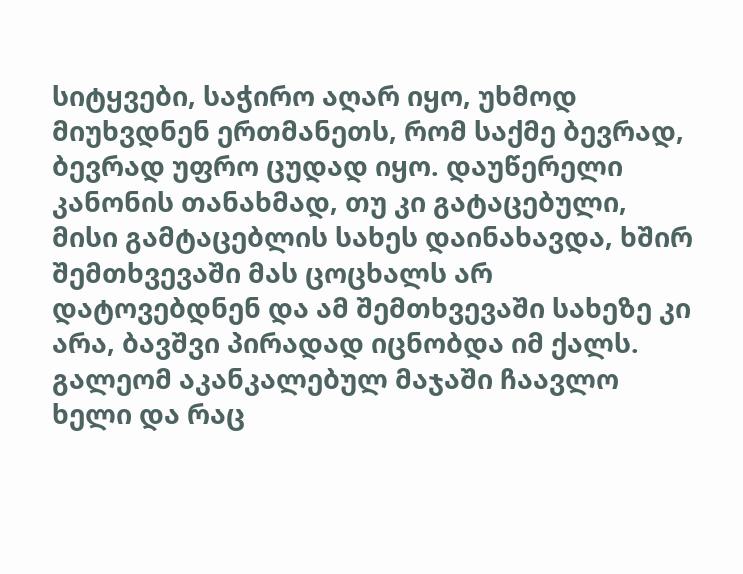სიტყვები, საჭირო აღარ იყო, უხმოდ მიუხვდნენ ერთმანეთს, რომ საქმე ბევრად, ბევრად უფრო ცუდად იყო. დაუწერელი კანონის თანახმად, თუ კი გატაცებული, მისი გამტაცებლის სახეს დაინახავდა, ხშირ შემთხვევაში მას ცოცხალს არ დატოვებდნენ და ამ შემთხვევაში სახეზე კი არა, ბავშვი პირადად იცნობდა იმ ქალს.
გალეომ აკანკალებულ მაჯაში ჩაავლო ხელი და რაც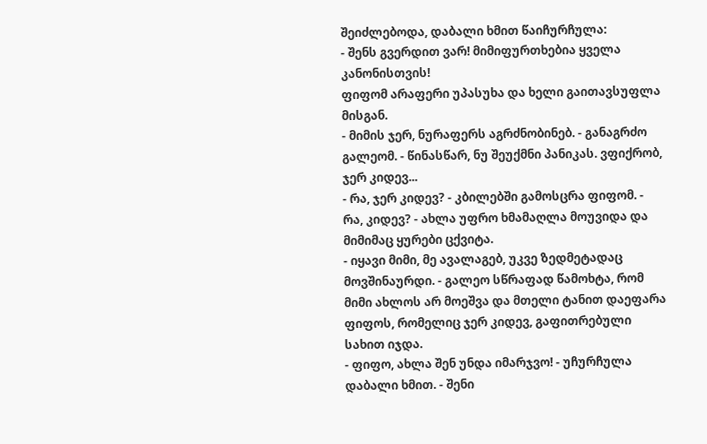შეიძლებოდა, დაბალი ხმით წაიჩურჩულა:
- შენს გვერდით ვარ! მიმიფურთხებია ყველა კანონისთვის!
ფიფომ არაფერი უპასუხა და ხელი გაითავსუფლა მისგან.
- მიმის ჯერ, ნურაფერს აგრძნობინებ. - განაგრძო გალეომ. - წინასწარ, ნუ შეუქმნი პანიკას. ვფიქრობ, ჯერ კიდევ...
- რა, ჯერ კიდევ? - კბილებში გამოსცრა ფიფომ. - რა, კიდევ? - ახლა უფრო ხმამაღლა მოუვიდა და მიმიმაც ყურები ცქვიტა.
- იყავი მიმი, მე ავალაგებ, უკვე ზედმეტადაც მოვშინაურდი. - გალეო სწრაფად წამოხტა, რომ მიმი ახლოს არ მოეშვა და მთელი ტანით დაეფარა ფიფოს, რომელიც ჯერ კიდევ, გაფითრებული სახით იჯდა.
- ფიფო, ახლა შენ უნდა იმარჯვო! - უჩურჩულა დაბალი ხმით. - შენი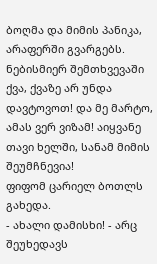ბოღმა და მიმის პანიკა, არაფერში გვარგებს. ნებისმიერ შემთხვევაში ქვა, ქვაზე არ უნდა დავტოვოთ! და მე მარტო, ამას ვერ ვიზამ! აიყვანე თავი ხელში, სანამ მიმის შეუმჩნევია!
ფიფომ ცარიელ ბოთლს გახედა.
- ახალი დამისხი! - არც შეუხედავს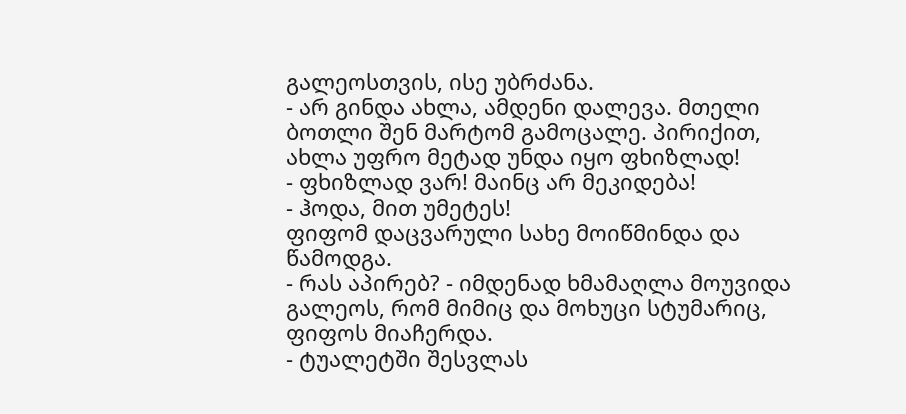გალეოსთვის, ისე უბრძანა.
- არ გინდა ახლა, ამდენი დალევა. მთელი ბოთლი შენ მარტომ გამოცალე. პირიქით, ახლა უფრო მეტად უნდა იყო ფხიზლად!
- ფხიზლად ვარ! მაინც არ მეკიდება!
- ჰოდა, მით უმეტეს!
ფიფომ დაცვარული სახე მოიწმინდა და წამოდგა.
- რას აპირებ? - იმდენად ხმამაღლა მოუვიდა გალეოს, რომ მიმიც და მოხუცი სტუმარიც, ფიფოს მიაჩერდა.
- ტუალეტში შესვლას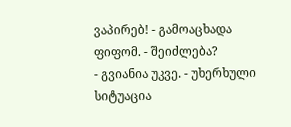ვაპირებ! - გამოაცხადა ფიფომ. - შეიძლება?
- გვიანია უკვე. - უხერხული სიტუაცია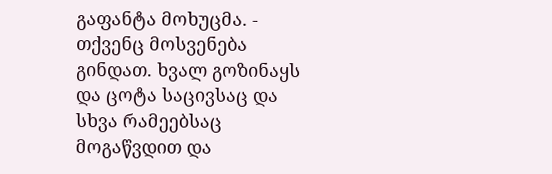გაფანტა მოხუცმა. - თქვენც მოსვენება გინდათ. ხვალ გოზინაყს და ცოტა საცივსაც და სხვა რამეებსაც მოგაწვდით და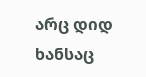არც დიდ ხანსაც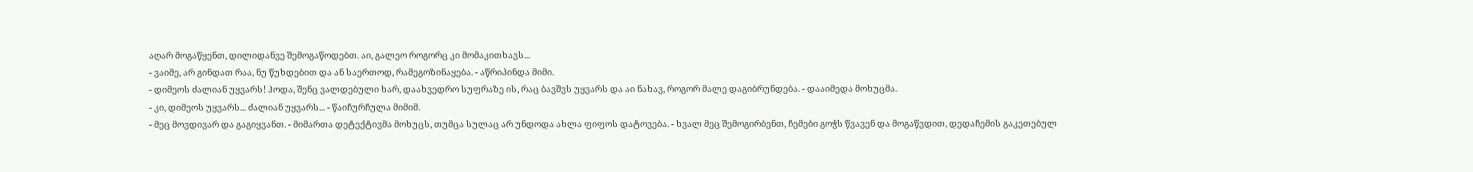აღარ მოგაწყენთ, დილიდანვე შემოგაწოდებთ. აი, გალეო როგორც კი მომაკითხავს...
- ვაიმე, არ გინდათ რაა, ნუ წუხდებით და ან საერთოდ, რამეგოზინაყება. - აწრიპინდა მიმი.
- დიმეოს ძალიან უყვარს! ჰოდა, შენც ვალდებული ხარ, დაახვედრო სუფრაზე ის, რაც ბავშვს უყვარს და აი ნახავ, როგორ მალე დაგიბრუნდება. - დააიმედა მოხუცმა.
- კი, დიმეოს უყვარს... ძალიან უყვარს... - წაიჩურჩულა მიმიმ.
- მეც მოვდივარ და გაგიყვანთ. - მიმართა დეტექტივმა მოხუცს, თუმცა სულაც არ უნდოდა ახლა ფიფოს დატოვება. - ხვალ მეც შემოგირბენთ, ჩემები გოჭს წვავენ და მოგაწვდით, დედაჩემის გაკეთებულ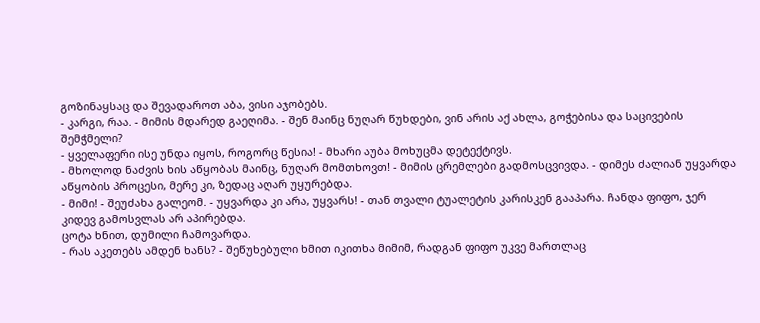გოზინაყსაც და შევადაროთ აბა, ვისი აჯობებს.
- კარგი, რაა. - მიმის მდარედ გაეღიმა. - შენ მაინც ნუღარ წუხდები, ვინ არის აქ ახლა, გოჭებისა და საცივების შემჭმელი?
- ყველაფერი ისე უნდა იყოს, როგორც წესია! - მხარი აუბა მოხუცმა დეტექტივს.
- მხოლოდ ნაძვის ხის აწყობას მაინც, ნუღარ მომთხოვთ! - მიმის ცრემლები გადმოსცვივდა. - დიმეს ძალიან უყვარდა აწყობის პროცესი, მერე კი, ზედაც აღარ უყურებდა.
- მიმი! - შეუძახა გალეომ. - უყვარდა კი არა, უყვარს! - თან თვალი ტუალეტის კარისკენ გააპარა. ჩანდა ფიფო, ჯერ კიდევ გამოსვლას არ აპირებდა.
ცოტა ხნით, დუმილი ჩამოვარდა.
- რას აკეთებს ამდენ ხანს? - შეწუხებული ხმით იკითხა მიმიმ, რადგან ფიფო უკვე მართლაც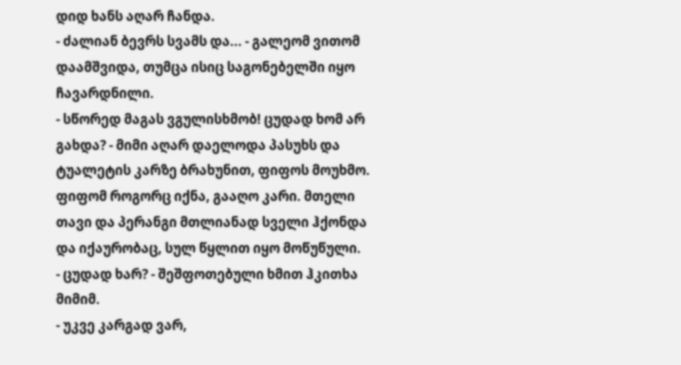დიდ ხანს აღარ ჩანდა.
- ძალიან ბევრს სვამს და... - გალეომ ვითომ დაამშვიდა, თუმცა ისიც საგონებელში იყო ჩავარდნილი.
- სწორედ მაგას ვგულისხმობ! ცუდად ხომ არ გახდა? - მიმი აღარ დაელოდა პასუხს და ტუალეტის კარზე ბრახუნით, ფიფოს მოუხმო.
ფიფომ როგორც იქნა, გააღო კარი. მთელი თავი და პერანგი მთლიანად სველი ჰქონდა და იქაურობაც, სულ წყლით იყო მოწუწული.
- ცუდად ხარ? - შეშფოთებული ხმით ჰკითხა მიმიმ.
- უკვე კარგად ვარ,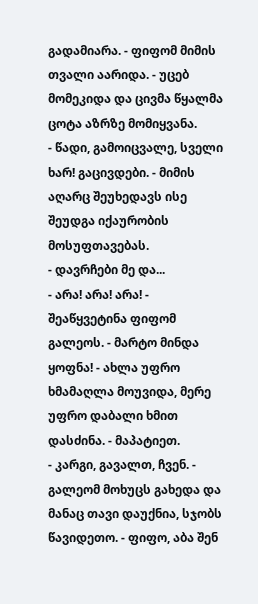გადამიარა. - ფიფომ მიმის თვალი აარიდა. - უცებ მომეკიდა და ცივმა წყალმა ცოტა აზრზე მომიყვანა.
- წადი, გამოიცვალე, სველი ხარ! გაცივდები. - მიმის აღარც შეუხედავს ისე შეუდგა იქაურობის მოსუფთავებას.
- დავრჩები მე და...
- არა! არა! არა! - შეაწყვეტინა ფიფომ გალეოს. - მარტო მინდა ყოფნა! - ახლა უფრო ხმამაღლა მოუვიდა, მერე უფრო დაბალი ხმით დასძინა. - მაპატიეთ.
- კარგი, გავალთ, ჩვენ. - გალეომ მოხუცს გახედა და მანაც თავი დაუქნია, სჯობს წავიდეთო. - ფიფო, აბა შენ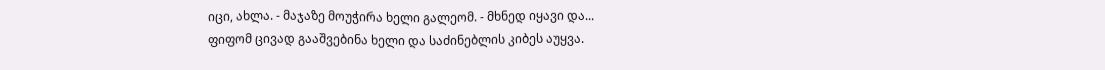იცი, ახლა. - მაჯაზე მოუჭირა ხელი გალეომ. - მხნედ იყავი და...
ფიფომ ცივად გააშვებინა ხელი და საძინებლის კიბეს აუყვა.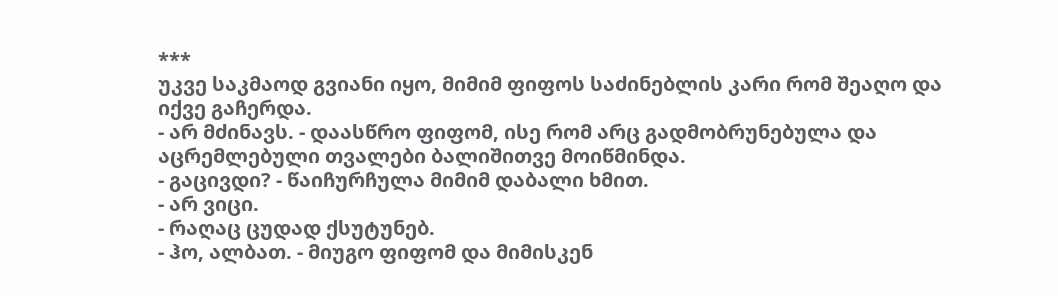***
უკვე საკმაოდ გვიანი იყო, მიმიმ ფიფოს საძინებლის კარი რომ შეაღო და იქვე გაჩერდა.
- არ მძინავს. - დაასწრო ფიფომ, ისე რომ არც გადმობრუნებულა და აცრემლებული თვალები ბალიშითვე მოიწმინდა.
- გაცივდი? - წაიჩურჩულა მიმიმ დაბალი ხმით.
- არ ვიცი.
- რაღაც ცუდად ქსუტუნებ.
- ჰო, ალბათ. - მიუგო ფიფომ და მიმისკენ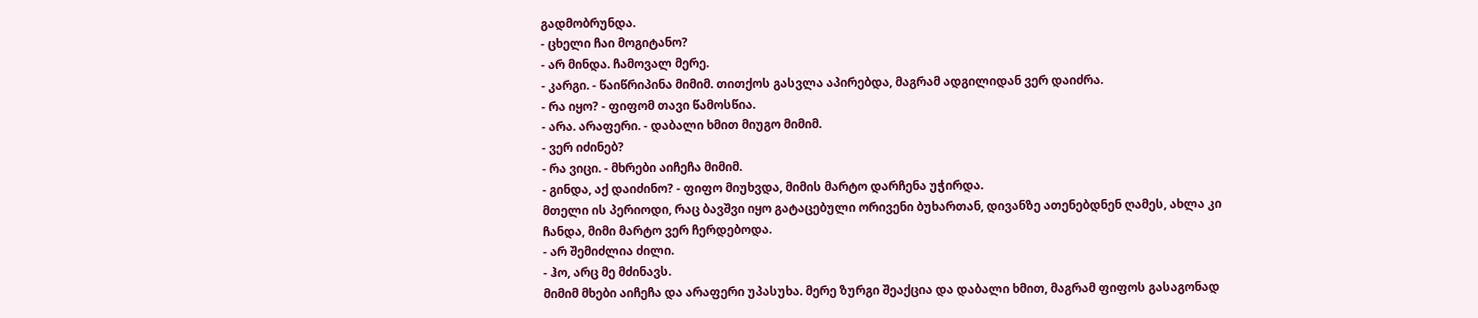გადმობრუნდა.
- ცხელი ჩაი მოგიტანო?
- არ მინდა. ჩამოვალ მერე.
- კარგი. - წაიწრიპინა მიმიმ. თითქოს გასვლა აპირებდა, მაგრამ ადგილიდან ვერ დაიძრა.
- რა იყო? - ფიფომ თავი წამოსწია.
- არა. არაფერი. - დაბალი ხმით მიუგო მიმიმ.
- ვერ იძინებ?
- რა ვიცი. - მხრები აიჩეჩა მიმიმ.
- გინდა, აქ დაიძინო? - ფიფო მიუხვდა, მიმის მარტო დარჩენა უჭირდა.
მთელი ის პერიოდი, რაც ბავშვი იყო გატაცებული ორივენი ბუხართან, დივანზე ათენებდნენ ღამეს, ახლა კი ჩანდა, მიმი მარტო ვერ ჩერდებოდა.
- არ შემიძლია ძილი.
- ჰო, არც მე მძინავს.
მიმიმ მხები აიჩეჩა და არაფერი უპასუხა. მერე ზურგი შეაქცია და დაბალი ხმით, მაგრამ ფიფოს გასაგონად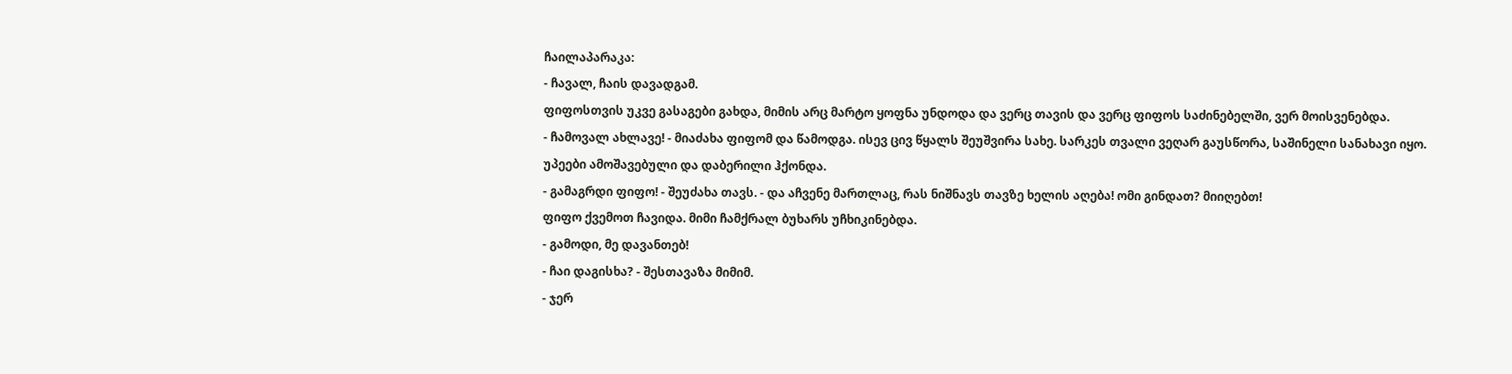ჩაილაპარაკა:
- ჩავალ, ჩაის დავადგამ.
ფიფოსთვის უკვე გასაგები გახდა, მიმის არც მარტო ყოფნა უნდოდა და ვერც თავის და ვერც ფიფოს საძინებელში, ვერ მოისვენებდა.
- ჩამოვალ ახლავე! - მიაძახა ფიფომ და წამოდგა. ისევ ცივ წყალს შეუშვირა სახე. სარკეს თვალი ვეღარ გაუსწორა, საშინელი სანახავი იყო. უპეები ამოშავებული და დაბერილი ჰქონდა.
- გამაგრდი ფიფო! - შეუძახა თავს. - და აჩვენე მართლაც, რას ნიშნავს თავზე ხელის აღება! ომი გინდათ? მიიღებთ!
ფიფო ქვემოთ ჩავიდა. მიმი ჩამქრალ ბუხარს უჩხიკინებდა.
- გამოდი, მე დავანთებ!
- ჩაი დაგისხა? - შესთავაზა მიმიმ.
- ჯერ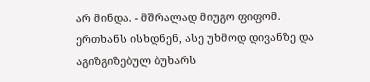არ მინდა. - მშრალად მიუგო ფიფომ.
ერთხანს ისხდნენ, ასე უხმოდ დივანზე და აგიზგიზებულ ბუხარს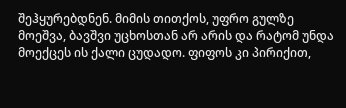შეჰყურებდნენ. მიმის თითქოს, უფრო გულზე მოეშვა, ბავშვი უცხოსთან არ არის და რატომ უნდა მოექცეს ის ქალი ცუდადო. ფიფოს კი პირიქით,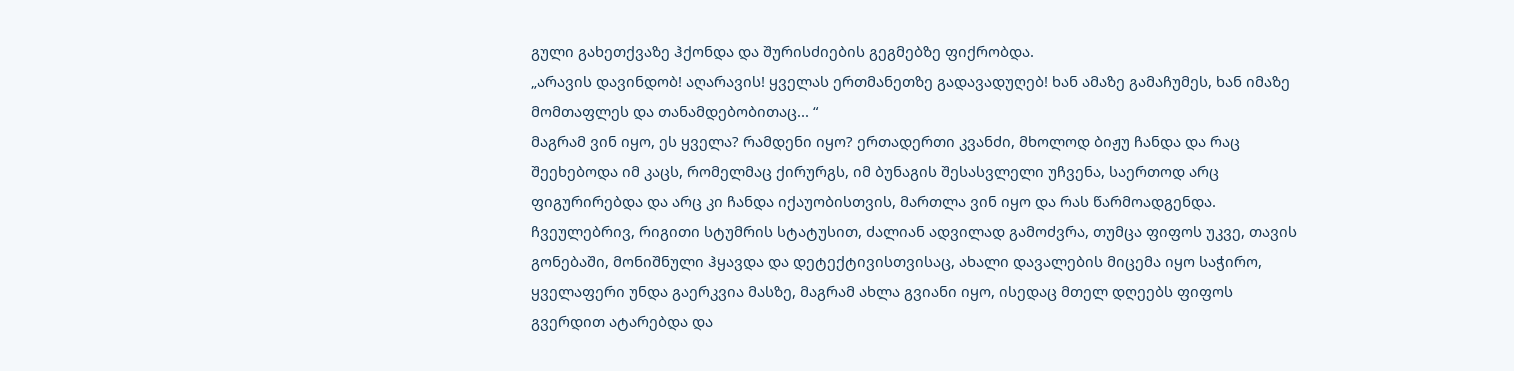გული გახეთქვაზე ჰქონდა და შურისძიების გეგმებზე ფიქრობდა.
„არავის დავინდობ! აღარავის! ყველას ერთმანეთზე გადავადუღებ! ხან ამაზე გამაჩუმეს, ხან იმაზე მომთაფლეს და თანამდებობითაც... “
მაგრამ ვინ იყო, ეს ყველა? რამდენი იყო? ერთადერთი კვანძი, მხოლოდ ბიჟუ ჩანდა და რაც შეეხებოდა იმ კაცს, რომელმაც ქირურგს, იმ ბუნაგის შესასვლელი უჩვენა, საერთოდ არც ფიგურირებდა და არც კი ჩანდა იქაუობისთვის, მართლა ვინ იყო და რას წარმოადგენდა. ჩვეულებრივ, რიგითი სტუმრის სტატუსით, ძალიან ადვილად გამოძვრა, თუმცა ფიფოს უკვე, თავის გონებაში, მონიშნული ჰყავდა და დეტექტივისთვისაც, ახალი დავალების მიცემა იყო საჭირო, ყველაფერი უნდა გაერკვია მასზე, მაგრამ ახლა გვიანი იყო, ისედაც მთელ დღეებს ფიფოს გვერდით ატარებდა და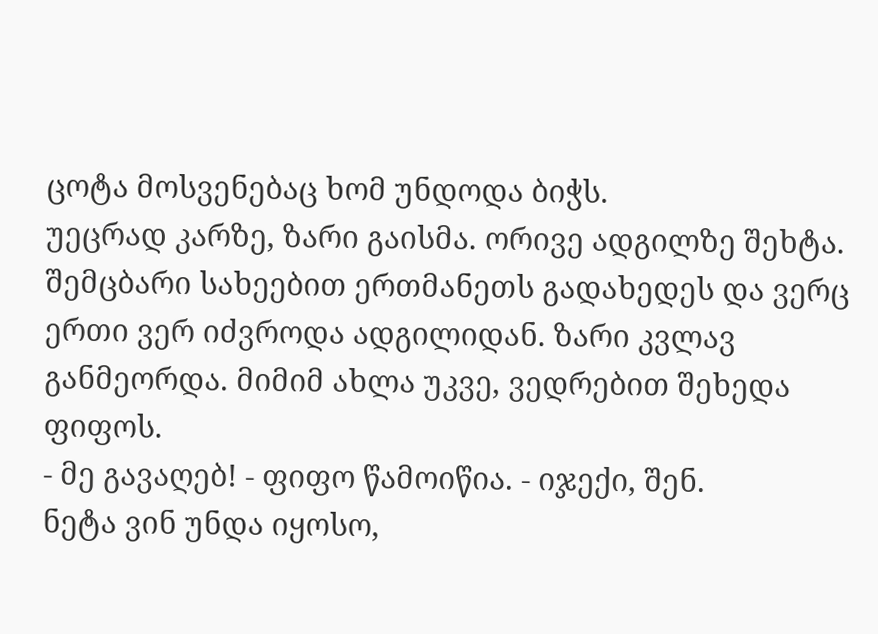ცოტა მოსვენებაც ხომ უნდოდა ბიჭს.
უეცრად კარზე, ზარი გაისმა. ორივე ადგილზე შეხტა. შემცბარი სახეებით ერთმანეთს გადახედეს და ვერც ერთი ვერ იძვროდა ადგილიდან. ზარი კვლავ განმეორდა. მიმიმ ახლა უკვე, ვედრებით შეხედა ფიფოს.
- მე გავაღებ! - ფიფო წამოიწია. - იჯექი, შენ.
ნეტა ვინ უნდა იყოსო,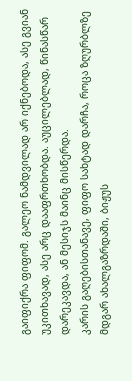გაიფიქრა ფიფომ. გალეო ნამდვილად არ იქნებოდა, ასე გვიან უკითხავად, ასე არც დააფრთხობდა. აუცილებლად, წინასწარ დარეკავდა, ან მესიჯს მაინც მისწერდა.
კარის გაღებისთანავე, ფიფო სახტად დარჩა, როცა ზღურბლზე მდგარ ახალგაზრდაში, ბიჟუს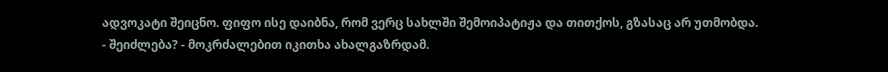ადვოკატი შეიცნო. ფიფო ისე დაიბნა, რომ ვერც სახლში შემოიპატიჟა და თითქოს, გზასაც არ უთმობდა.
- შეიძლება? - მოკრძალებით იკითხა ახალგაზრდამ.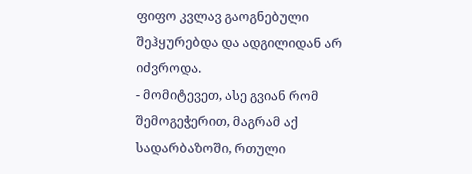ფიფო კვლავ გაოგნებული შეჰყურებდა და ადგილიდან არ იძვროდა.
- მომიტევეთ, ასე გვიან რომ შემოგეჭერით, მაგრამ აქ სადარბაზოში, რთული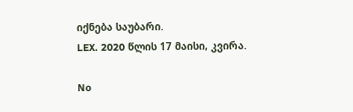იქნება საუბარი.
LEX. 2020 წლის 17 მაისი, კვირა.

No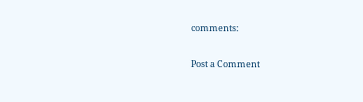comments:

Post a Comment